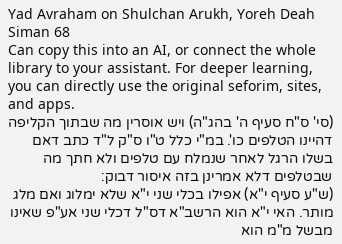Yad Avraham on Shulchan Arukh, Yoreh Deah Siman 68
Can copy this into an AI, or connect the whole library to your assistant. For deeper learning, you can directly use the original seforim, sites, and apps.
(סי' ס"ח סעיף ה' בהג"ה) ויש אוסרין מה שבתוך הקליפה דהיינו הטלפים כו'. במ"י כלל ט"ו ס"ק ל"ד כתב דאם בשלו הרגל לאחר שנמלח עם טלפים ולא חתך מה שבטלפים דלא אמרינן בזה איסור דבוק:
(ש"ע סעיף י"א) אפילו בכלי שני י"א שלא ימלוג ואם מלג מותר. האי י"א הוא הרשב"א דס"ל דכלי שני אע"פ שאינו מבשל מ"מ הוא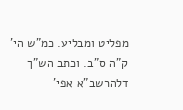מפליט ומבליע. כמ"ש הי' ק"ה ס"ב. וכתב הש"ך דלהרשב"א אפי'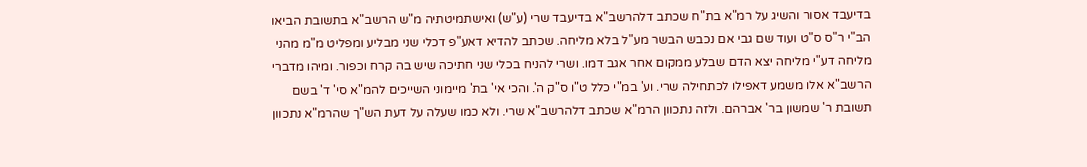בדיעבד אסור והשיג על רמ"א בת"ח שכתב דלהרשב"א בדיעבד שרי (ע"ש) ואישתמיטתיה מ"ש הרשב"א בתשובת הביאו הב"י ר"ס ס"ט ועוד שם גבי אם נכבש הבשר מע"ל בלא מליחה. שכתב להדיא דאע"פ דכלי שני מבליע ומפליט מ"מ מהני מליחה דע"י מליחה יצא הדם שבלע ממקום אחר אגב דמו. ושרי להניח בכלי שני חתיכה שיש בה קרח וכפור. ומיהו מדברי הרשב"א אלו משמע דאפילו לכתחילה שרי. וע' במ"י כלל ט"ו ס"ק ה'. והכי אי' בת' מיימוני השייכים להמ"א סי' ד' בשם תשובת ר' שמשון בר' אברהם. ולזה נתכוון הרמ"א שכתב דלהרשב"א שרי. ולא כמו שעלה על דעת הש"ך שהרמ"א נתכוון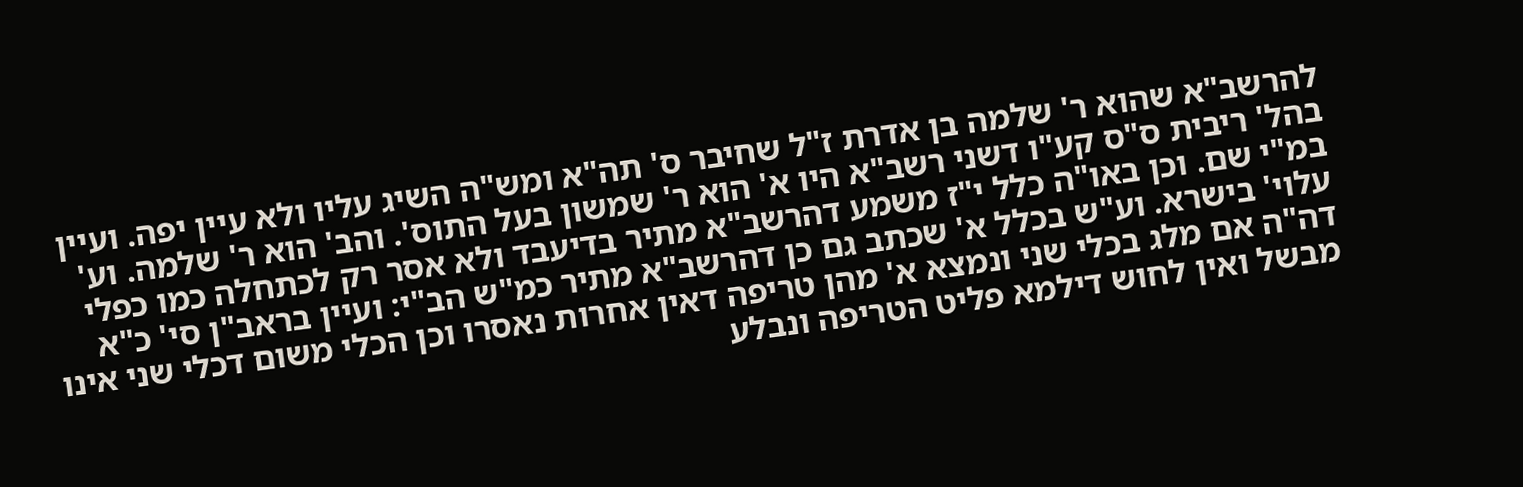להרשב"א שהוא ר' שלמה בן אדרת ז"ל שחיבר ס' תה"א ומש"ה השיג עליו ולא עיין יפה. ועיין בהל' ריבית ס"ס קע"ו דשני רשב"א היו א' הוא ר' שמשון בעל התוס'. והב' הוא ר' שלמה. וע' במ"י שם. וכן באו"ה כלל י"ז משמע דהרשב"א מתיר בדיעבד ולא אסר רק לכתחלה כמו כפלי עלוי' בישרא. וע"ש בכלל א' שכתב גם כן דהרשב"א מתיר כמ"ש הב"י: ועיין בראב"ן סי' כ"א דה"ה אם מלג בכלי שני ונמצא א' מהן טריפה דאין אחרות נאסרו וכן הכלי משום דכלי שני אינו מבשל ואין לחוש דילמא פליט הטריפה ונבלע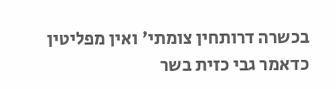בכשרה דרותחין צומתי' ואין מפליטין כדאמר גבי כזית בשר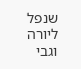שנפל ליורה וגבי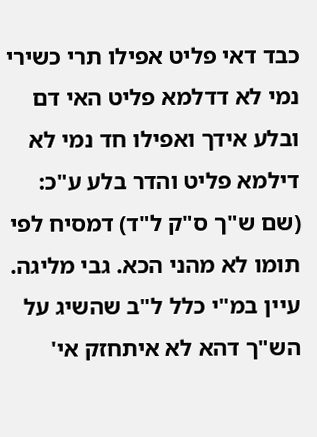כבד דאי פליט אפילו תרי כשירי נמי לא דדלמא פליט האי דם ובלע אידך ואפילו חד נמי לא דילמא פליט והדר בלע ע"כ:
(שם ש"ך ס"ק ל"ד) דמסיח לפי תומו לא מהני הכא. גבי מליגה. עיין במ"י כלל ל"ב שהשיג על הש"ך דהא לא איתחזק אי'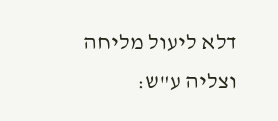דלא ליעול מליחה וצליה ע"ש: